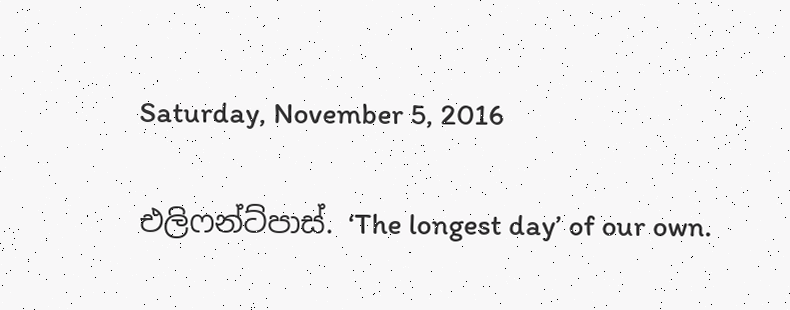Saturday, November 5, 2016

එලිෆන්ට්පාස්. ‘The longest day’ of our own.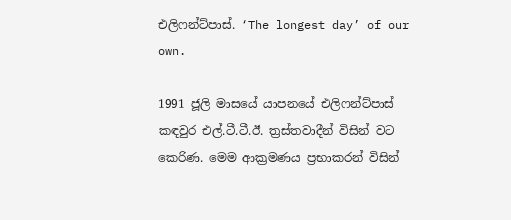එලිෆන්ට්පාස්. ‘The longest day’ of our own.

1991 ජූලි මාසයේ යාපනයේ එලිෆන්ට්පාස් කඳවුර එල්.ටී.ටී.ඊ. ත්‍රස්තවාදීන් විසින් වට කෙරිණ. මෙම ආක්‍රමණය ප්‍රභාකරන් විසින්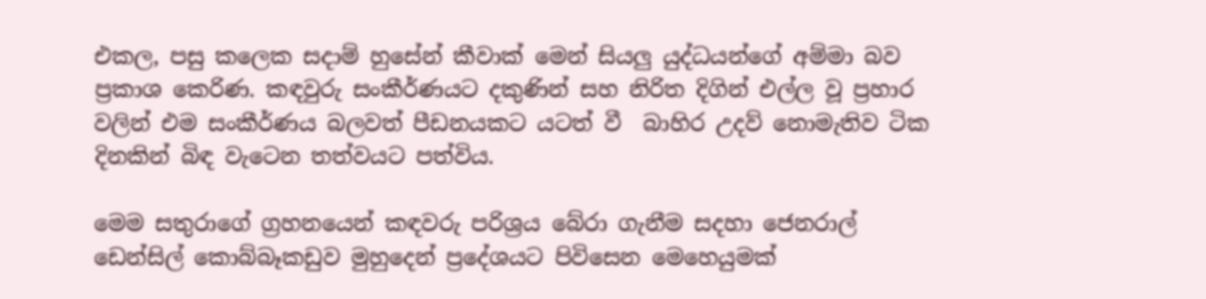එකල, පසු කලෙක සදාම් හුසේන් කීවාක් මෙන් සියලු යුද්ධයන්ගේ අම්මා බව ප්‍රකාශ කෙරිණ. කඳවුරු සංකීර්ණයට දකුණින් සහ නිරිත දිගින් එල්ල වූ ප්‍රහාර වලින් එම සංකීර්ණය බලවත් පීඩනයකට යටත් වී  බාහිර උදව් නොමැතිව ටික දිනකින් බිඳ වැටෙන තත්වයට පත්විය.

මෙම සතුරාගේ ග්‍රහනයෙන් කඳවරු පරිශ්‍රය බේරා ගැනීම සදහා ජෙනරාල් ඩෙන්සිල් කොබ්බෑකඩුව මුහුදෙන් ප්‍රදේශයට පිවිසෙන මෙහෙයුමක්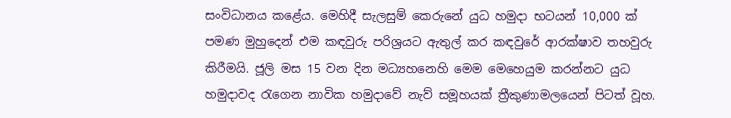සංවිධානය කළේය. මෙහිදී සැලසුම් කෙරුනේ යුධ හමුදා භටයන් 10,000 ක් පමණ මුහුදෙන් එම කඳවුරු පරිශ්‍රයට ඇතුල් කර කඳවුරේ ආරක්ෂාව තහවුරු කිරීමයි. ජූලි මස 15 වන දින මධ්‍යහනෙහි මෙම මෙහෙයුම කරන්නට යුධ හමුදාවද රැගෙන නාවික හමුදාවේ නැව් සමූහයක් ත්‍රීකුණාමලයෙන් පිටත් වූහ.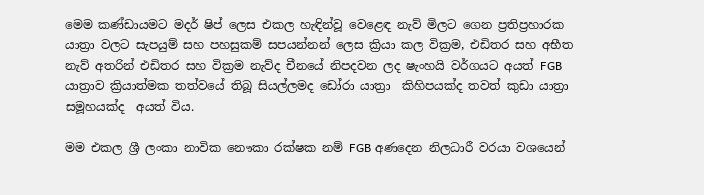මෙම කණ්ඩායමට මදර් ෂිප් ලෙස එකල හැඳින්වූ වෙළෙඳ නැව් මිලට ගෙන ප්‍රතිප්‍රහාරක යාත්‍රා වලට සැපයුම් සහ පහසුකම් සපයන්නන් ලෙස ක්‍රියා කල වික්‍රම, එඩිතර සහ අභීත නැව් අතරින් එඩිතර සහ වික්‍රම නැව්ද චීනයේ නිපදවන ලද ෂැංහයි වර්ගයට අයත් FGB යාත්‍රාව ක්‍රියාත්මක තත්වයේ තිබූ සියල්ලමද ඩෝරා යාත්‍රා  කිහිපයක්ද තවත් කුඩා යාත්‍රා සමූහයක්ද  අයත් විය.

මම එකල ශ්‍රී ලංකා නාවික නෞකා රක්ෂක නම් FGB අණදෙන නිලධාරී වරයා වශයෙන්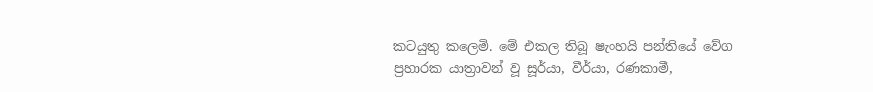කටයුතු කලෙමි. මේ එකල තිබූ ෂැංහයි පන්තියේ වේග ප්‍රහාරක යාත්‍රාවන් වූ සූර්යා, වීර්යා, රණකාමී,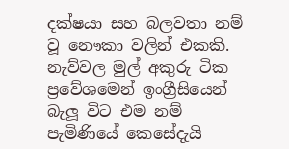දක්ෂයා සහ බලවතා නම් වූ නෞකා වලින් එකකි. නැව්වල මුල් අකුරු ටික ප්‍රවේශමෙන් ඉංග්‍රීසියෙන් බැලූ විට එම නම් පැමිණියේ කෙසේදැයි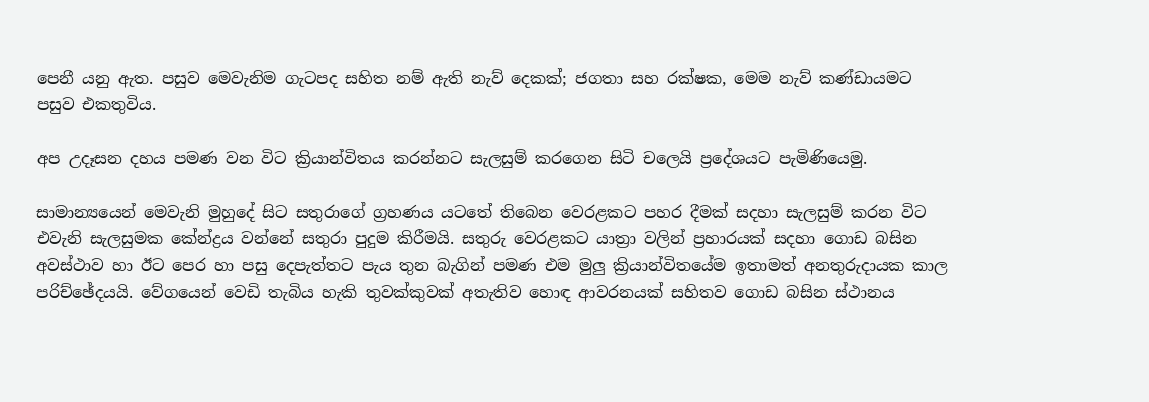පෙනී යනු ඇත. පසුව මෙවැනිම ගැටපද සහිත නම් ඇති නැව් දෙකක්; ජගතා සහ රක්ෂක, මෙම නැව් කණ්ඩායමට පසුව එකතුවිය.

අප උදෑසන දහය පමණ වන විට ක්‍රියාන්විතය කරන්නට සැලසුම් කරගෙන සිටි චලෙයි ප්‍රදේශයට පැමිණියෙමු.

සාමාන්‍යයෙන් මෙවැනි මුහුදේ සිට සතුරාගේ ග්‍රහණය යටතේ තිබෙන වෙරළකට පහර දීමක් සදහා සැලසුම් කරන විට එවැනි සැලසුමක කේන්ද්‍රය වන්නේ සතුරා පුදුම කිරීමයි. සතුරු වෙරළකට යාත්‍රා වලින් ප්‍රහාරයක් සදහා ගොඩ බසින අවස්ථාව හා ඊට පෙර හා පසු දෙපැත්තට පැය තුන බැගින් පමණ එම මුලු ක්‍රියාන්විතයේම ඉතාමත් අනතුරුදායක කාල පරිච්ඡේදයයි. වේගයෙන් වෙඩි තැබිය හැකි තුවක්කුවක් අතැතිව හොඳ ආවරනයක් සහිතව ගොඩ බසින ස්ථානය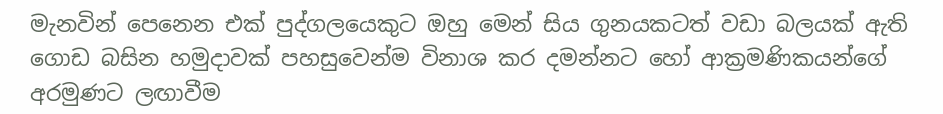මැනවින් පෙනෙන එක් පුද්ගලයෙකුට ඔහු මෙන් සිය ගුනයකටත් වඩා බලයක් ඇති ගොඩ බසින හමුදාවක් පහසුවෙන්ම විනාශ කර දමන්නට හෝ ආක්‍රමණිකයන්ගේ අරමුණට ලඟාවීම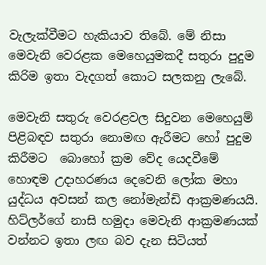වැලැක්වීමට හැකියාව තිබේ. මේ නිසා මෙවැනි වෙරළක මෙහෙයුමකදී සතුරා පුදුම කිරිම ඉතා වැදගත් කොට සලකනු ලැබේ.

මෙවැනි සතුරු වෙරළවල සිදුවන මෙහෙයුම් පිළිබඳව සතුරා නොමඟ ඇරීමට හෝ පුදුම කිරීමට  බොහෝ ක්‍රම වේද යෙදවීමේ හොඳම උදාහරණය දෙවෙනි ලෝක මහා යුද්ධය අවසන් කල නෝමැන්ඩි ආක්‍රමණයයි. හිට්ලර්ගේ නාසි හමුදා මෙවැනි ආක්‍රමණයක් වන්නට ඉතා ලඟ බව දැන සිටියත්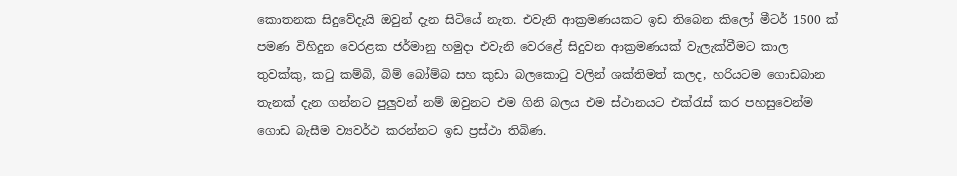කොතනක සිදුවේදැයි ඔවුන් දැන සිටියේ නැත. එවැනි ආක්‍රමණයකට ඉඩ තිබෙන කිලෝ මීටර් 1500 ක් පමණ විහිදුන වෙරළක ජර්මානු හමුදා එවැනි වෙරළේ සිදුවන ආක්‍රමණයක් වැලැක්වීමට කාල තුවක්කු, කටු කම්බි, බිම් බෝම්බ සහ කුඩා බලකොටු වලින් ශක්තිමත් කලද, හරියටම ගොඩබාන තැනක් දැන ගන්නට පුලුවන් නම් ඔවුනට එම ගිනි බලය එම ස්ථානයට එක්රැස් කර පහසුවෙන්ම ගොඩ බැසීම ව්‍යවර්ථ කරන්නට ඉඩ ප්‍රස්ථා තිබිණ.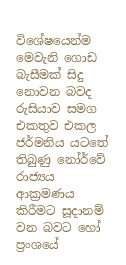විශේෂයෙන්ම මෙවැනි ගොඩ බැසීමක් සිදු නොවන බවද රුසියාව සමග එකතුව එකල ජර්මනිය යටතේ තිබුණු නෝර්වේ රාජ්‍යය ආක්‍රමණය කිරීමට සූදානම් වන බවට හෝ ප්‍රංශයේ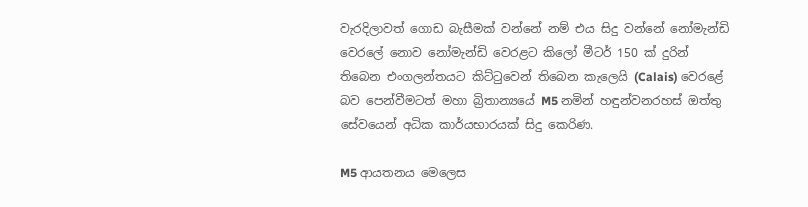වැරදිලාවත් ගොඩ බැසීමක් වන්නේ නම් එය සිදු වන්නේ නෝමැන්ඩි වෙරලේ නොව නෝමැන්ඩි වෙරළට කිලෝ මීටර් 150 ක් දුරින් තිබෙන එංගලන්තයට කිට්ටුවෙන් තිබෙන කැලෙයි (Calais) වෙරළේ  බව පෙන්වීමටත් මහා බ්‍රිතාන්‍යයේ M5 නමින් හඳුන්වනරහස් ඔත්තු සේවයෙන් අධික කාර්යභාරයක් සිදු කෙරිණ.

M5 ආයතනය මෙලෙස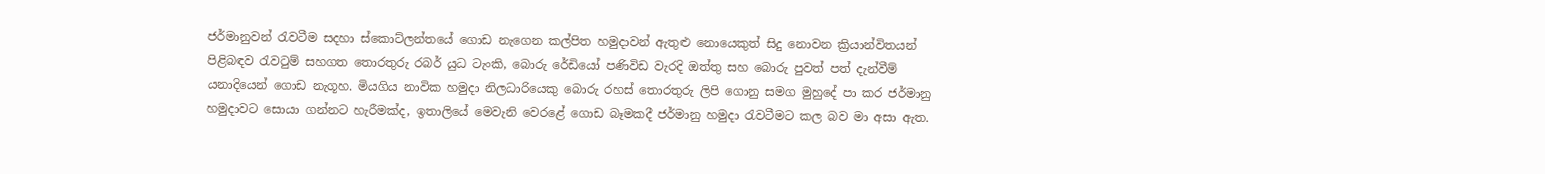ජර්මානුවන් රැවටීම සදහා ස්කොට්ලන්තයේ ගොඩ නැගෙන කල්පිත හමුදාවන් ඇතුළු නොයෙකුත් සිදු නොවන ක්‍රියාන්විතයන් පිළිබඳව රැවටුම් සහගත තොරතුරු රබර් යුධ ටැංකි, බොරු රේඩියෝ පණිවිඩ වැරදි ඔත්තු සහ බොරු පුවත් පත් දැන්වීම් යනාදියෙන් ගොඩ නැගූහ. මියගිය නාවික හමුදා නිලධාරියෙකු බොරු රහස් තොරතුරු ලිපි ගොනු සමග මුහුදේ පා කර ජර්මානු හමුදාවට සොයා ගන්නට හැරීමක්ද, ඉතාලියේ මෙවැනි වෙරළේ ගොඩ බෑමකදී ජර්මානු හමුදා රැවටීමට කල බව මා අසා ඇත.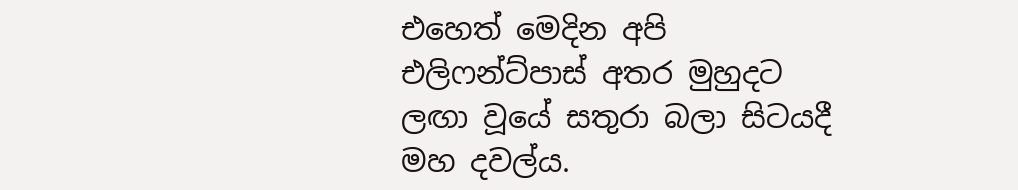එහෙත් මෙදින අපි එලිෆන්ට්පාස් අතර මුහුදට ලඟා වූයේ සතුරා බලා සිටයදී මහ දවල්ය.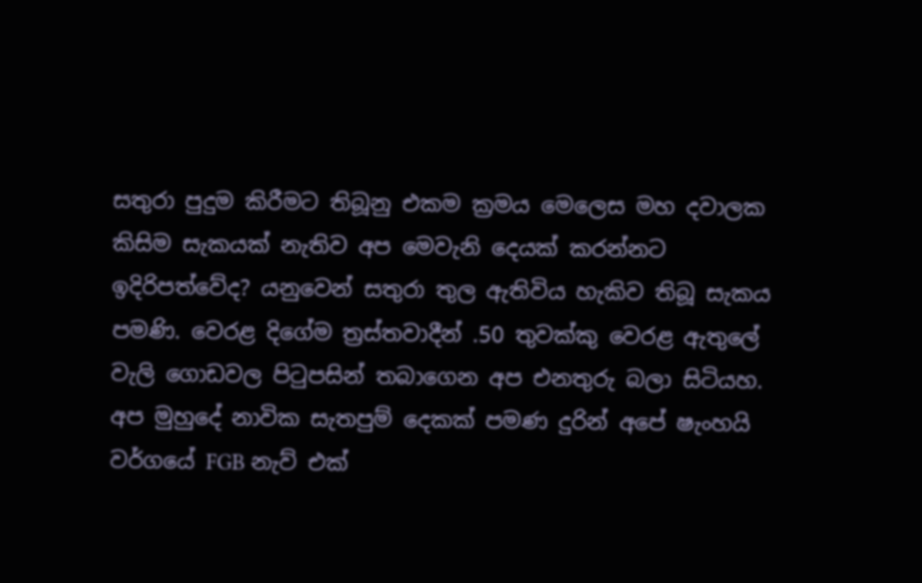සතුරා පුදුම කිරීමට තිබූනු එකම ක්‍රමය මෙලෙස මහ දවාලක කිසිම සැකයක් නැතිව අප මෙවැනි දෙයක් කරන්නට ඉදිරිපත්වේද? යනුවෙන් සතුරා තුල ඇතිවිය හැකිව තිබූ සැකය පමණි. වෙරළ දිගේම ත්‍රස්තවාදීන් .50 තුවක්කු වෙරළ ඇතුලේ වැලි ගොඩවල පිටුපසින් තබාගෙන අප එනතුරු බලා සිටියහ. අප මුහුදේ නාවික සැතපුම් දෙකක් පමණ දුරින් අපේ ෂැංහයි වර්ගයේ FGB නැව් එක්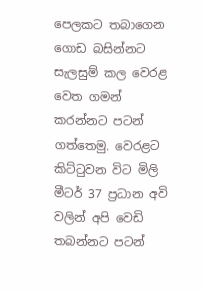පෙලකට තබාගෙන ගොඩ බසින්නට සැලසුම් කල වෙරළ වෙත ගමන් කරන්නට පටන් ගත්තෙමු. වෙරළට කිට්ටුවන විට මිලි මීටර් 37 ප්‍රධාන අවි වලින් අපි වෙඩි තබන්නට පටන්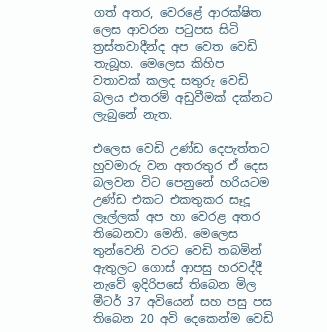ගත් අතර, වෙරළේ ආරක්ෂිත ලෙස ආවරන පටුපස සිටි ත්‍රස්තවාදීන්ද අප වෙත වෙඩි තැබූහ. මෙලෙස කිහිප වතාවක් කලද සතුරු වෙඩි බලය එතරම් අඩුවීමක් දක්නට ලැබුනේ නැත.

එලෙස වෙඩි උණ්ඩ දෙපැත්තට හුවමාරු වන අතරතුර ඒ දෙස බලවන විට පෙනුනේ හරියටම උණ්ඩ එකට එකතුකර සෑදූ ලෑල්ලක් අප හා වෙරළ අතර තිබෙනවා මෙනි. මෙලෙස තුන්වෙනි වරට වෙඩි තබමින් ඇතුලට ගොස් ආපසු හරවද්දී නැවේ ඉදිරිපසේ තිබෙන මිල මීටර් 37 අවියෙන් සහ පසු පස තිබෙන 20 අවි දෙකෙන්ම වෙඩි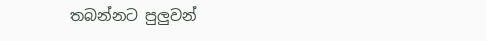තබන්නට පුලුවන්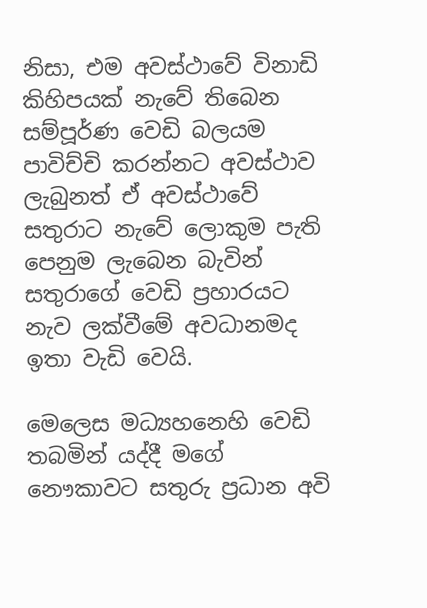නිසා, එම අවස්ථාවේ විනාඩි කිහිපයක් නැවේ තිබෙන සම්පූර්ණ වෙඩි බලයම පාවිච්චි කරන්නට අවස්ථාව ලැබුනත් ඒ අවස්ථාවේ සතුරාට නැවේ ලොකුම පැති පෙනුම ලැබෙන බැවින් සතුරාගේ වෙඩි ප්‍රහාරයට නැව ලක්වීමේ අවධානමද ඉතා වැඩි වෙයි.

මෙලෙස මධ්‍යහනෙහි වෙඩි තබමින් යද්දී මගේ නෞකාවට සතුරු ප්‍රධාන අවි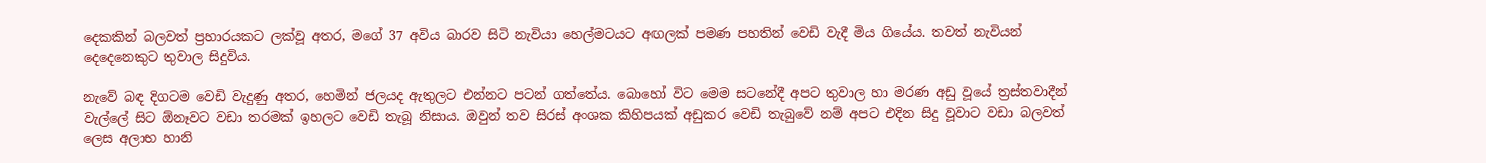දෙකකින් බලවත් ප්‍රහාරයකට ලක්වූ අතර, මගේ 37 අවිය බාරව සිටි නැවියා හෙල්මටයට අඟලක් පමණ පහතින් වෙඩි වැදී මිය ගියේය. තවත් නැවියන් දෙදෙනෙකුට තුවාල සිදුවිය.

නැවේ බඳ දිගටම වෙඩි වැදුණු අතර, හෙමින් ජලයද ඇතුලට එන්නට පටන් ගත්තේය. බොහෝ විට මෙම සටනේදී අපට තුවාල හා මරණ අඩු වූයේ ත්‍රස්තවාදීන් වැල්ලේ සිට ඕනෑවට වඩා තරමක් ඉහලට වෙඩි තැබූ නිසාය. ඔවුන් තව සිරස් අංශක කිහිපයක් අඩුකර වෙඩි තැබුවේ නම් අපට එදින සිදු වූවාට වඩා බලවත් ලෙස අලාභ හානි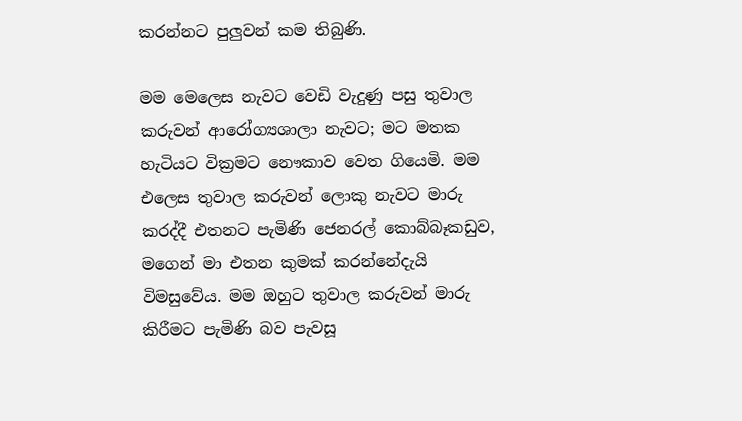කරන්නට පුලුවන් කම තිබුණි.

මම මෙලෙස නැවට වෙඩි වැදුණු පසු තුවාල කරුවන් ආරෝග්‍යශාලා නැවට; මට මතක හැටියට වික්‍රමට නෞකාව වෙත ගියෙමි. මම එලෙස තුවාල කරුවන් ලොකු නැවට මාරු කරද්දී එතනට පැමිණි ජෙනරල් කොබ්බෑකඩුව, මගෙන් මා එතන කුමක් කරන්නේදැයි විමසුවේය. මම ඔහුට තුවාල කරුවන් මාරු කිරීමට පැමිණි බව පැවසූ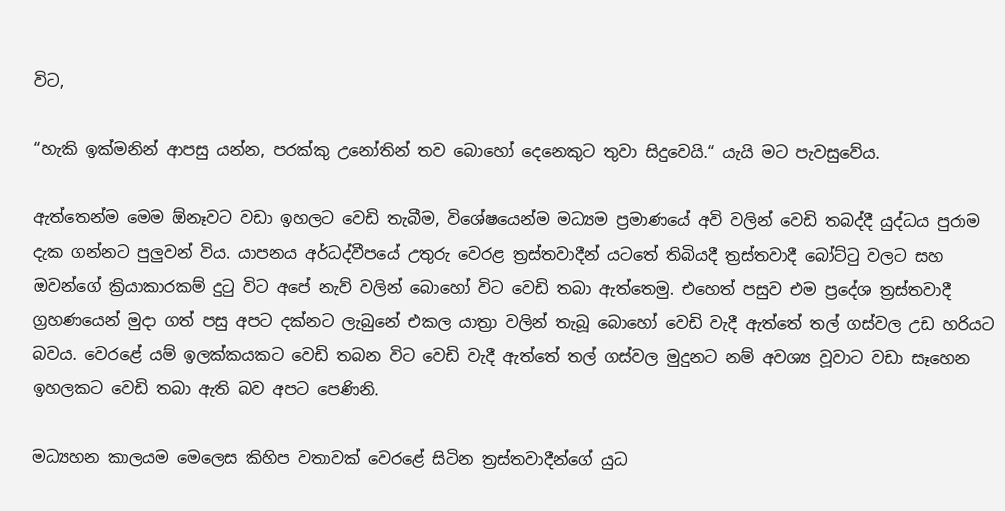විට,

“හැකි ඉක්මනින් ආපසු යන්න, පරක්කු උනෝතින් තව බොහෝ දෙනෙකුට තුවා සිදුවෙයි.“ යැයි මට පැවසුවේය.

ඇත්තෙන්ම මෙම ඕනෑවට වඩා ඉහලට වෙඩි තැබීම, විශේෂයෙන්ම මධ්‍යම ප්‍රමාණයේ අවි වලින් වෙඩි තබද්දී යුද්ධය පුරාම දැක ගන්නට පුලුවන් විය. යාපනය අර්ධද්වීපයේ උතුරු වෙරළ ත්‍රස්තවාදීන් යටතේ තිබියදී ත්‍රස්තවාදී බෝට්ටු වලට සහ ඔවන්ගේ ක්‍රියාකාරකම් දුටු විට අපේ නැව් වලින් බොහෝ විට වෙඩි තබා ඇත්තෙමු. එහෙත් පසුව එම ප්‍රදේශ ත්‍රස්තවාදී ග්‍රහණයෙන් මුදා ගත් පසු අපට දක්නට ලැබුනේ එකල යාත්‍රා වලින් තැබූ බොහෝ වෙඩි වැදී ඇත්තේ තල් ගස්වල උඩ හරියට බවය. වෙරළේ යම් ඉලක්කයකට වෙඩි තබන විට වෙඩි වැදී ඇත්තේ තල් ගස්වල මුදුනට නම් අවශ්‍ය වූවාට වඩා සෑහෙන ඉහලකට වෙඩි තබා ඇති බව අපට පෙණිනි.

මධ්‍යහන කාලයම මෙලෙස කිහිප වතාවක් වෙරළේ සිටින ත්‍රස්තවාදීන්ගේ යුධ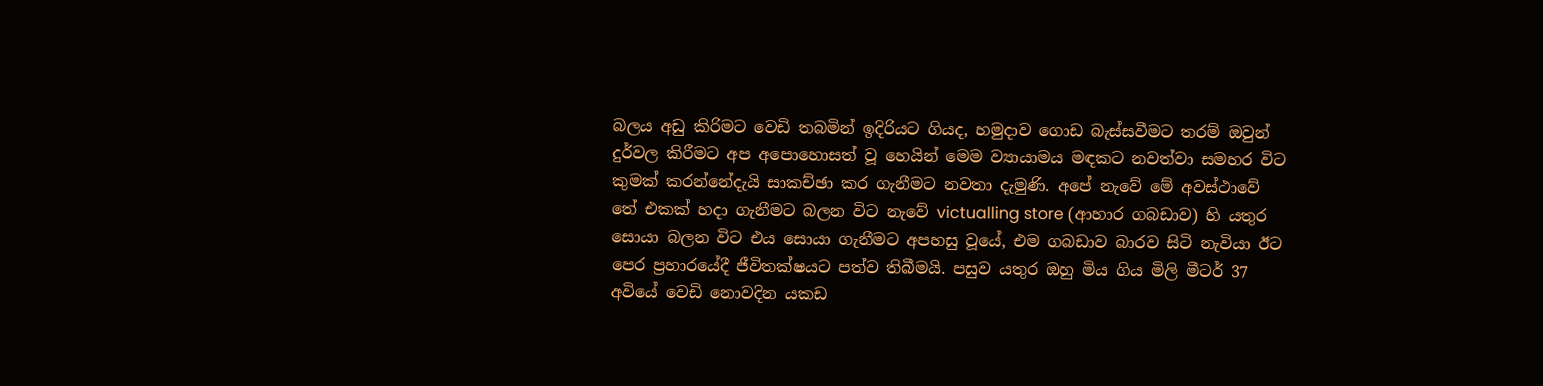බලය අඩු කිරිමට වෙඩි තබමින් ඉදිරියට ගියද, හමුදාව ගොඩ බැස්සවීමට තරම් ඔවුන් දුර්වල කිරීමට අප අපොහොසත් වූ හෙයින් මෙම ව්‍යායාමය මඳකට නවත්වා සමහර විට කුමක් කරන්නේදැයි සාකච්ඡා කර ගැනීමට නවතා දැමුණි. අපේ නැවේ මේ අවස්ථාවේ තේ එකක් හදා ගැනීමට බලන විට නැවේ victualling store (ආහාර ගබඩාව) හි යතුර සොයා බලන විට එය සොයා ගැනීමට අපහසු වූයේ, එම ගබඩාව බාරව සිටි නැවියා ඊට පෙර ප්‍රහාරයේදී ජීවිතක්ෂයට පත්ව තිබීමයි. පසුව යතුර ඔහු මිය ගිය මිලි මීටර් 37 අවියේ වෙඩි නොවදින යකඩ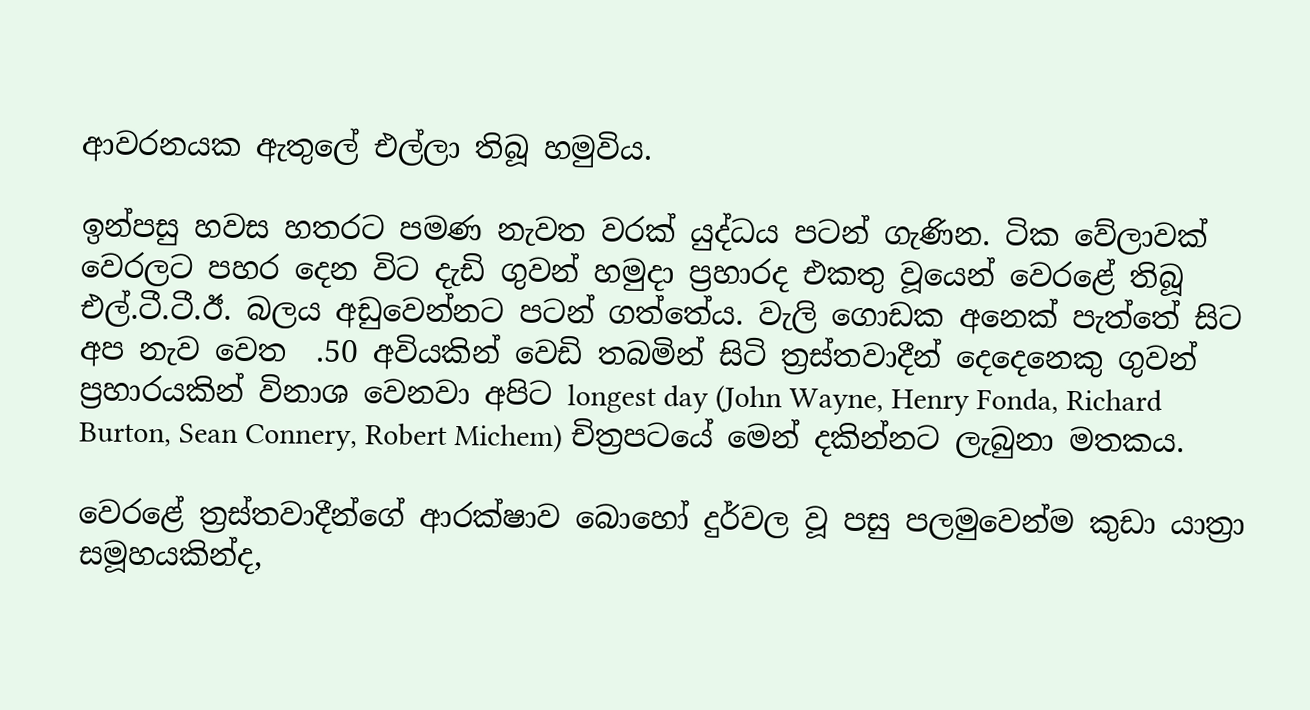ආවරනයක ඇතුලේ එල්ලා තිබූ හමුවිය.

ඉන්පසු හවස හතරට පමණ නැවත වරක් යුද්ධය පටන් ගැණින. ටික වේලාවක් වෙරලට පහර දෙන විට දැඩි ගුවන් හමුදා ප්‍රහාරද එකතු වූයෙන් වෙරළේ තිබූ එල්.ටී.ටී.ඊ. බලය අඩුවෙන්නට පටන් ගත්තේය. වැලි ගොඩක අනෙක් පැත්තේ සිට අප නැව වෙත  .50 අවියකින් වෙඩි තබමින් සිටි ත්‍රස්තවාදීන් දෙදෙනෙකු ගුවන් ප්‍රහාරයකින් විනාශ වෙනවා අපිට longest day (John Wayne, Henry Fonda, Richard Burton, Sean Connery, Robert Michem) චිත්‍රපටයේ මෙන් දකින්නට ලැබුනා මතකය.

වෙරළේ ත්‍රස්තවාදීන්ගේ ආරක්ෂාව බොහෝ දුර්වල වූ පසු පලමුවෙන්ම කුඩා යාත්‍රා සමූහයකින්ද,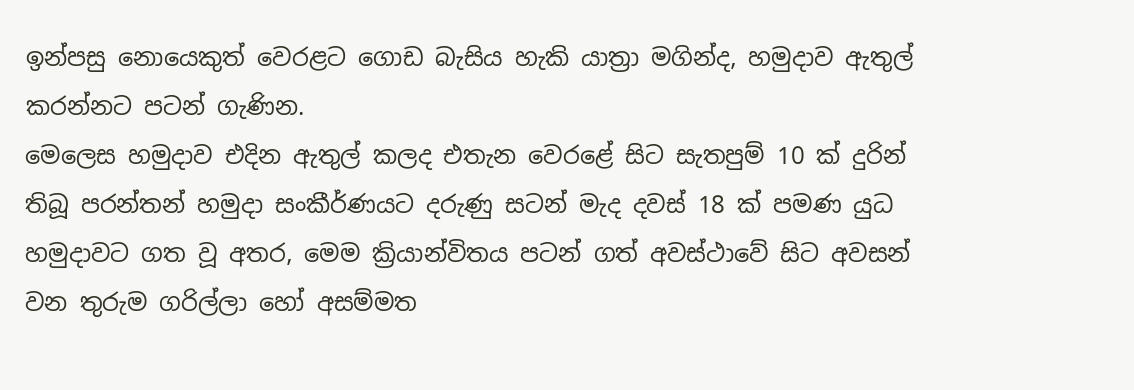ඉන්පසු නොයෙකුත් වෙරළට ගොඩ බැසිය හැකි යාත්‍රා මගින්ද, හමුදාව ඇතුල් කරන්නට පටන් ගැණින.
මෙලෙස හමුදාව එදින ඇතුල් කලද එතැන වෙරළේ සිට සැතපුම් 10 ක් දුරින් තිබූ පරන්තන් හමුදා සංකීර්ණයට දරුණු සටන් මැද දවස් 18 ක් පමණ යුධ හමුදාවට ගත වූ අතර, මෙම ක්‍රියාන්විතය පටන් ගත් අවස්ථාවේ සිට අවසන් වන තුරුම ගරිල්ලා හෝ අසම්මත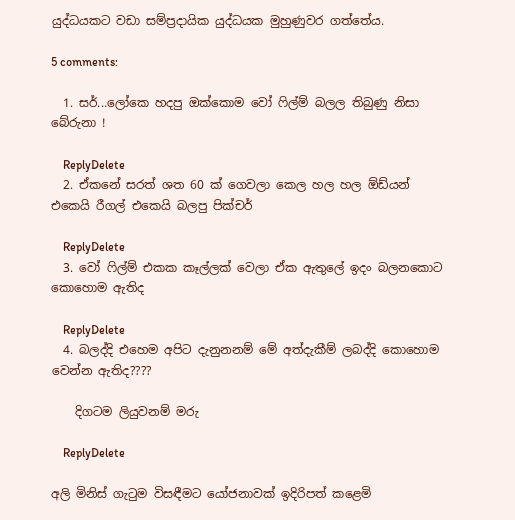යුද්ධයකට වඩා සම්ප්‍රදායික යුද්ධයක මුහුණුවර ගත්තේය.

5 comments:

  1. සර්...ලෝකෙ හදපු ඔක්කොම වෝ ෆිල්ම් බලල තිබුණු නිසා බේරුනා !

    ReplyDelete
  2. ඒකනේ සරත් ශත 60 ක් ගෙවලා කෙල හල හල ඕඩ්යන් එකෙයි රීගල් එකෙයි බලපු පික්චර්

    ReplyDelete
  3. වෝ ෆිල්ම් එකක කෑල්ලක් වෙලා ඒක ඇතුලේ ඉදං බලනකොට කොහොම ඇතිද

    ReplyDelete
  4. බලද්දි එහෙම අපිට දැනුනනම් මේ අත්දැකීම් ලබද්දි කොහොම වෙන්න ඇතිද????

    දිගටම ලියුවනම් මරු

    ReplyDelete

අලි මිනිස් ගැටුම විසඳීමට යෝජනාවක් ඉදිරිපත් කළෙමි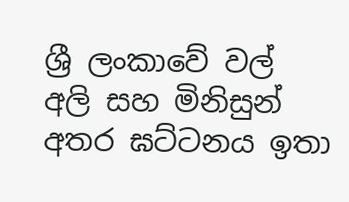ශ්‍රී ලංකාවේ වල් අලි සහ මිනිසුන් අතර ඝට්ටනය ඉතා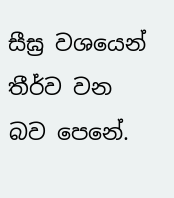සීඝ්‍ර වශයෙන් තීර්ව වන බව පෙනේ.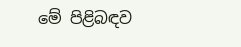මේ පිළිබඳව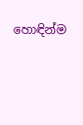හොඳින්ම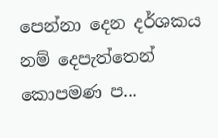පෙන්නා දෙන දර්ශකය නම් දෙපැත්තෙන් කොපමණ ප...